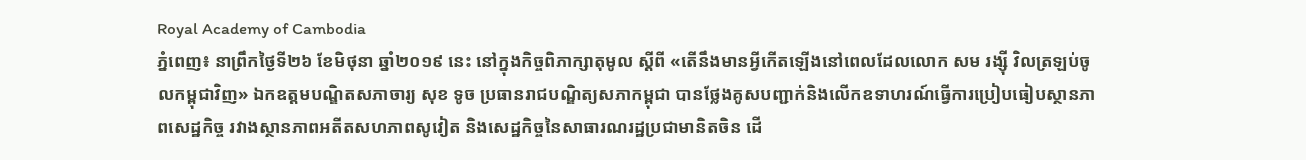Royal Academy of Cambodia
ភ្នំពេញ៖ នាព្រឹកថ្ងៃទី២៦ ខែមិថុនា ឆ្នាំ២០១៩ នេះ នៅក្នុងកិច្ចពិភាក្សាតុមូល ស្ដីពី «តើនឹងមានអ្វីកើតឡើងនៅពេលដែលលោក សម រង្ស៊ី វិលត្រឡប់ចូលកម្ពុជាវិញ» ឯកឧត្ដមបណ្ឌិតសភាចារ្យ សុខ ទូច ប្រធានរាជបណ្ឌិត្យសភាកម្ពុជា បានថ្លែងគូសបញ្ជាក់និងលើកឧទាហរណ៍ធ្វើការប្រៀបធៀបស្ថានភាពសេដ្ឋកិច្ច រវាងស្ថានភាពអតីតសហភាពសូវៀត និងសេដ្ឋកិច្ចនៃសាធារណរដ្ឋប្រជាមានិតចិន ដើ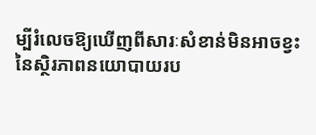ម្បីរំលេចឱ្យឃើញពីសារៈសំខាន់មិនអាចខ្វះនៃស្ថិរភាពនយោបាយរប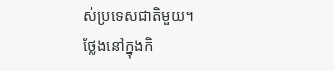ស់ប្រទេសជាតិមួយ។
ថ្លែងនៅក្នុងកិ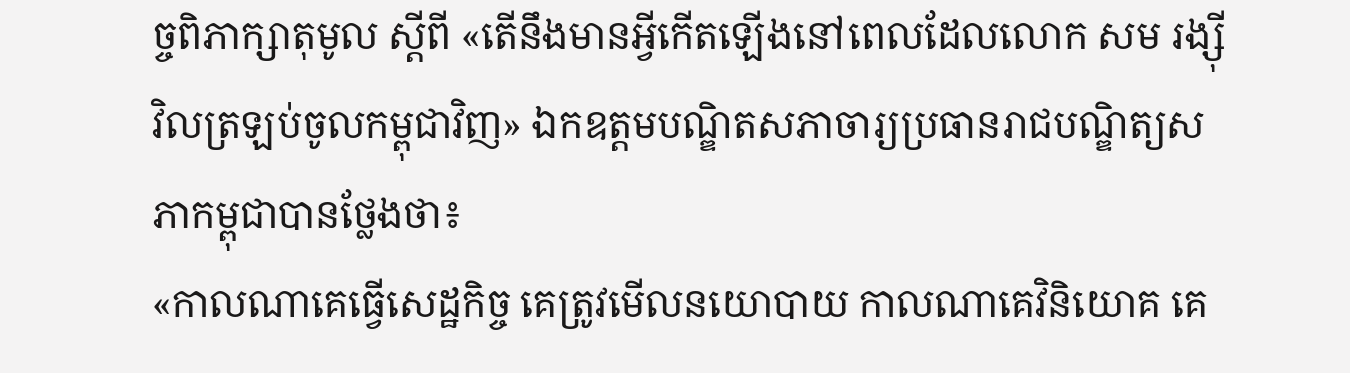ច្ចពិភាក្សាតុមូល ស្ដីពី «តើនឹងមានអ្វីកើតឡើងនៅពេលដែលលោក សម រង្ស៊ី វិលត្រឡប់ចូលកម្ពុជាវិញ» ឯកឧត្ដមបណ្ឌិតសភាចារ្យប្រធានរាជបណ្ឌិត្យសភាកម្ពុជាបានថ្លែងថា៖
«កាលណាគេធ្វើសេដ្ឋកិច្ច គេត្រូវមើលនយោបាយ កាលណាគេវិនិយោគ គេ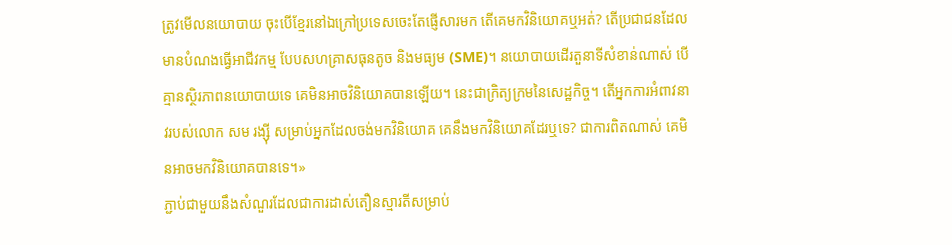ត្រូវមើលនយោបាយ ចុះបើខ្មែរនៅឯក្រៅប្រទេសចេះតែផ្ញើសារមក តើគេមកវិនិយោគឬអត់? តើប្រជាជនដែលមានបំណងធ្វើអាជីវកម្ម បែបសហគ្រាសធុនតូច និងមធ្យម (SME)។ នយោបាយដើរតួនាទីសំខាន់ណាស់ បើគ្មានស្ថិរភាពនយោបាយទេ គេមិនអាចវិនិយោគបានឡើយ។ នេះជាក្រិត្យក្រមនៃសេដ្ឋកិច្ច។ តើអ្នកការអំពាវនាវរបស់លោក សម រង្ស៊ី សម្រាប់អ្នកដែលចង់មកវិនិយោគ គេនឹងមកវិនិយោគដែរឬទេ? ជាការពិតណាស់ គេមិនអាចមកវិនិយោគបានទេ។»
ភ្ជាប់ជាមួយនឹងសំណួរដែលជាការដាស់តឿនស្មារតីសម្រាប់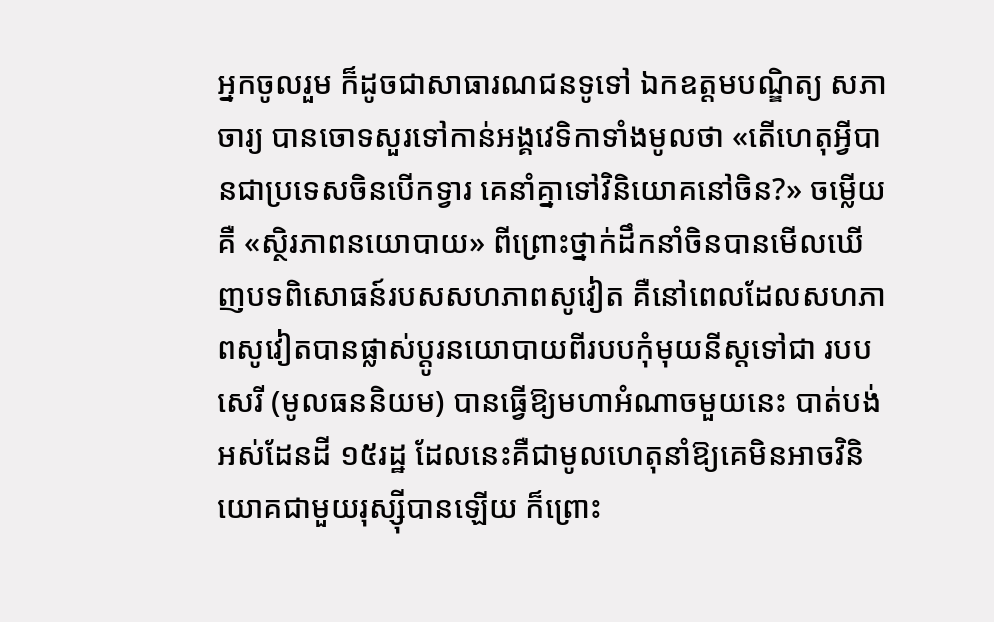អ្នកចូលរួម ក៏ដូចជាសាធារណជនទូទៅ ឯកឧត្ដមបណ្ឌិត្យ សភាចារ្យ បានចោទសួរទៅកាន់អង្គវេទិកាទាំងមូលថា «តើហេតុអ្វីបានជាប្រទេសចិនបើកទ្វារ គេនាំគ្នាទៅវិនិយោគនៅចិន?» ចម្លើយ គឺ «ស្ថិរភាពនយោបាយ» ពីព្រោះថ្នាក់ដឹកនាំចិនបានមើលឃើញបទពិសោធន៍របសសហភាពសូវៀត គឺនៅពេលដែលសហភាពសូវៀតបានផ្លាស់ប្ដូរនយោបាយពីរបបកុំមុយនីស្តទៅជា របបសេរី (មូលធននិយម) បានធ្វើឱ្យមហាអំណាចមួយនេះ បាត់បង់អស់ដែនដី ១៥រដ្ឋ ដែលនេះគឺជាមូលហេតុនាំឱ្យគេមិនអាចវិនិយោគជាមួយរុស្ស៊ីបានឡើយ ក៏ព្រោះ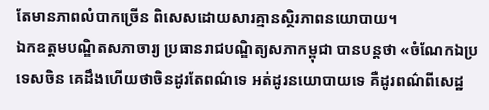តែមានភាពលំបាកច្រើន ពិសេសដោយសារគ្មានស្ថិរភាពនយោបាយ។
ឯកឧត្ដមបណ្ឌិតសភាចារ្យ ប្រធានរាជបណ្ឌិត្យសភាកម្ពុជា បានបន្តថា «ចំណែកឯប្រទេសចិន គេដឹងហើយថាចិនដូរតែពណ៌ទេ អត់ដូរនយោបាយទេ គឺដូរពណ៌ពីសេដ្ឋ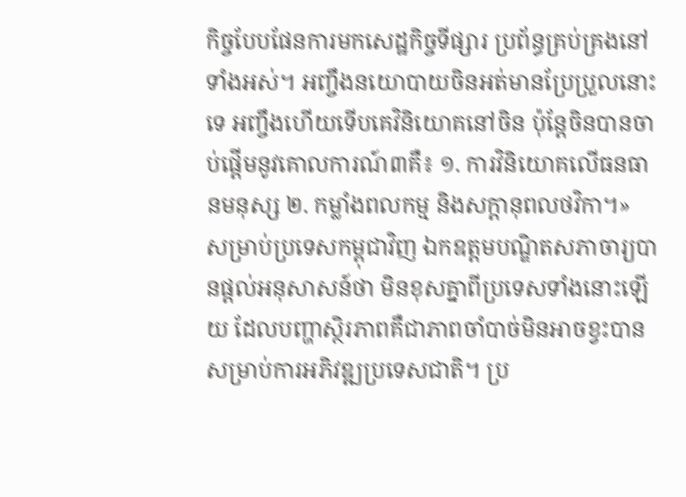កិច្ចបែបផែនការមកសេដ្ឋកិច្ចទីផ្សារ ប្រព័ន្ធគ្រប់គ្រងនៅទាំងអស់។ អញ្ចឹងនយោបាយចិនអត់មានប្រែប្រួលនោះទេ អញ្ចឹងហើយទើបគេវិនិយោគនៅចិន ប៉ុន្តែចិនបានចាប់ផ្ដើមនូវគោលការណ៍៣គឺ៖ ១. ការវិនិយោគលើធនធានមនុស្ស ២. កម្លាំងពលកម្ម និងសក្ដានុពលថវិកា។»
សម្រាប់ប្រទេសកម្ពុជាវិញ ឯកឧត្ដមបណ្ឌិតសភាចារ្យបានផ្ដល់អនុសាសន៍ថា មិនខុសគ្នាពីប្រទេសទាំងនោះឡើយ ដែលបញ្ហាស្ថិរភាពគឺជាភាពចាំបាច់មិនអាចខ្វះបានសម្រាប់ការអភិវឌ្ឍប្រទេសជាតិ។ ប្រ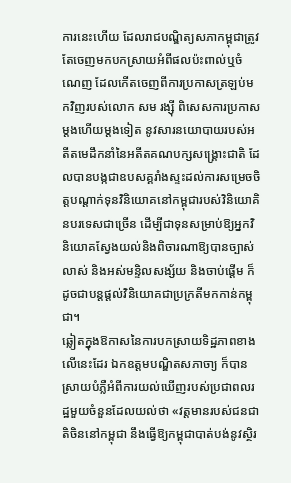ការនេះហើយ ដែលរាជបណ្ឌិត្យសភាកម្ពុជាត្រូវតែចេញមកបកស្រាយអំពីផលប៉ះពាល់ឬចំណេញ ដែលកើតចេញពីការប្រកាសត្រឡប់មកវិញរបស់លោក សម រង្ស៊ី ពិសេសការប្រកាសម្ដងហើយម្ដងទៀត នូវសារនយោបាយរបស់អតីតមេដឹកនាំនៃអតីតគណបក្សសង្គ្រោះជាតិ ដែលបានបង្កជាឧបសគ្គរាំងស្ទះដល់ការសម្រេចចិត្តបណ្ដាក់ទុនវិនិយោគនៅកម្ពុជារបស់វិនិយោគិនបរទេសជាច្រើន ដើម្បីជាទុនសម្រាប់ឱ្យអ្នកវិនិយោគស្វែងយល់និងពិចារណាឱ្យបានច្បាស់លាស់ និងអស់មន្ទិលសង្ស័យ និងចាប់ផ្ដើម ក៏ដូចជាបន្តផ្ដល់វិនិយោគជាប្រក្រតីមកកាន់កម្ពុជា។
ឆ្លៀតក្នុងឱកាសនៃការបកស្រាយទិដ្ឋភាពខាងលើនេះដែរ ឯកឧត្ដមបណ្ឌិតសភាចា្យ ក៏បានស្រាយបំភ្លឺអំពីការយល់ឃើញរបស់ប្រជាពលរដ្ឋមួយចំនួនដែលយល់ថា «វត្តមានរបស់ជនជាតិចិននៅកម្ពុជា នឹងធ្វើឱ្យកម្ពុជាបាត់បង់នូវស្ថិរ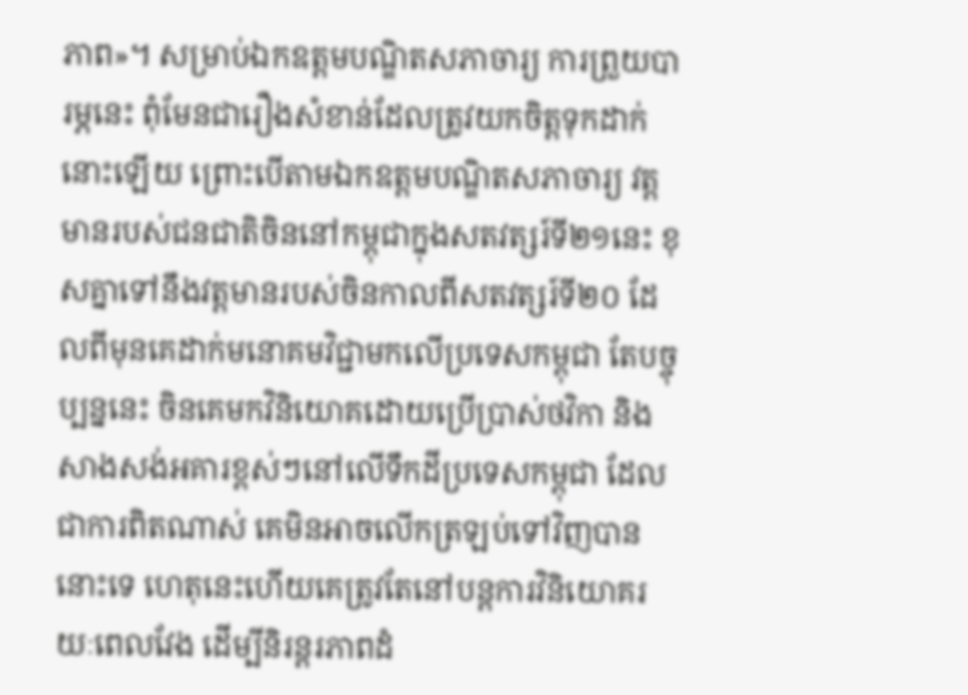ភាព»។ សម្រាប់ឯកឧត្ដមបណ្ឌិតសភាចារ្យ ការព្រួយបារម្ភនេះ ពុំមែនជារឿងសំខាន់ដែលត្រូវយកចិត្តទុកដាក់នោះឡើយ ព្រោះបើតាមឯកឧត្ដមបណ្ឌិតសភាចារ្យ វត្តមានរបស់ជនជាតិចិននៅកម្ពុជាក្នុងសតវត្សរ៍ទី២១នេះ ខុសគ្នាទៅនឹងវត្តមានរបស់ចិនកាលពីសតវត្សរ៍ទី២០ ដែលពីមុនគេដាក់មនោគមវិជ្ជាមកលើប្រទេសកម្ពុជា តែបច្ចុប្បន្ននេះ ចិនគេមកវិនិយោគដោយប្រើប្រាស់ថវិកា និងសាងសង់អគារខ្ពស់ៗនៅលើទឹកដីប្រទេសកម្ពុជា ដែលជាការពិតណាស់ គេមិនអាចលើកត្រឡប់ទៅវិញបាននោះទេ ហេតុនេះហើយគេត្រូវតែនៅបន្តការវិនិយោគរយៈពេលវែង ដើម្បីនិរន្តរភាពដំ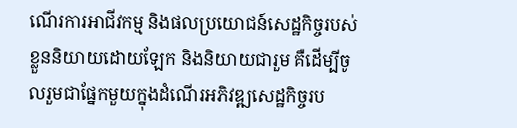ណើរការអាជីវកម្ម និងផលប្រយោជន៍សេដ្ឋកិច្ចរបស់ខ្លួននិយាយដោយឡែក និងនិយាយជារួម គឺដើម្បីចូលរួមជាផ្នែកមួយក្នុងដំណើរអភិវឌ្ឍសេដ្ឋកិច្ចរប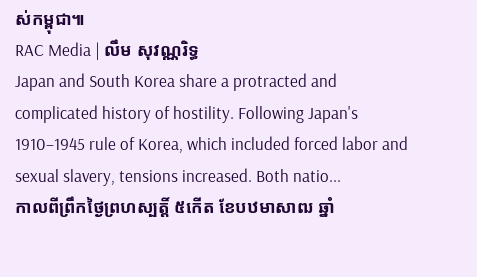ស់កម្ពុជា៕
RAC Media | លឹម សុវណ្ណរិទ្ធ
Japan and South Korea share a protracted and complicated history of hostility. Following Japan's 1910–1945 rule of Korea, which included forced labor and sexual slavery, tensions increased. Both natio...
កាលពីព្រឹកថ្ងៃព្រហស្បត្តិ៍ ៥កើត ខែបឋមាសាឍ ឆ្នាំ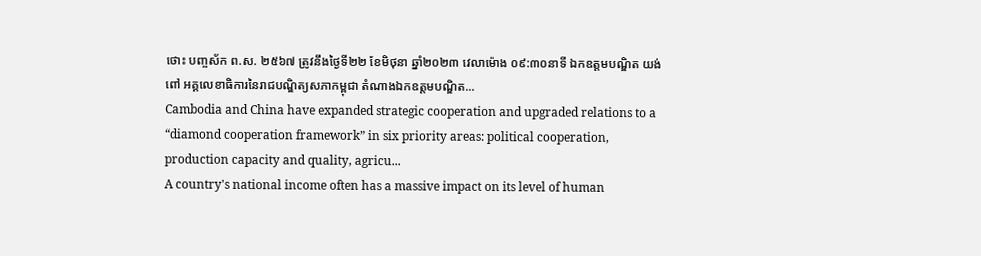ថោះ បញ្ចស័ក ព.ស. ២៥៦៧ ត្រូវនឹងថ្ងៃទី២២ ខែមិថុនា ឆ្នាំ២០២៣ វេលាម៉ោង ០៩:៣០នាទី ឯកឧត្តមបណ្ឌិត យង់ ពៅ អគ្គលេខាធិការនៃរាជបណ្ឌិត្យសភាកម្ពុជា តំណាងឯកឧត្ដមបណ្ឌិត...
Cambodia and China have expanded strategic cooperation and upgraded relations to a “diamond cooperation framework” in six priority areas: political cooperation, production capacity and quality, agricu...
A country's national income often has a massive impact on its level of human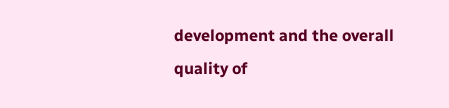development and the overall quality of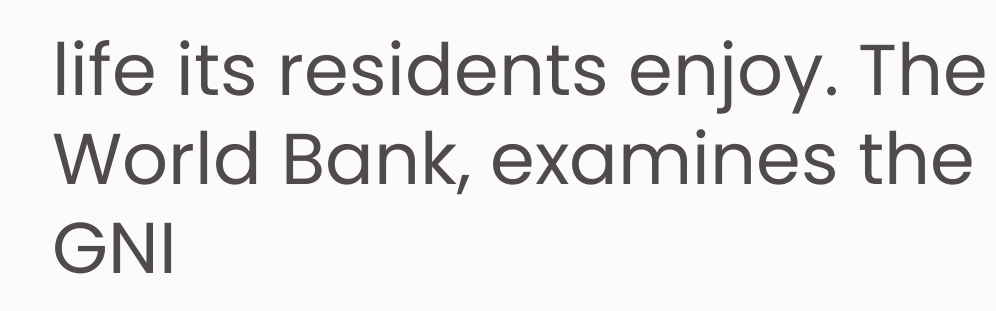life its residents enjoy. The World Bank, examines the GNI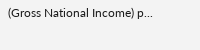(Gross National Income) p...